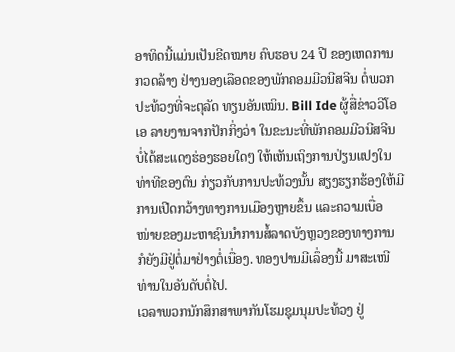ອາທິດນີ້ແມ່ນເປັນຂີດໝາຍ ຄົບຮອບ 24 ປີ ຂອງເຫດການ
ກວດລ້າງ ຢ່າງນອງເລືອດຂອງພັກຄອມມີວນີສຈີນ ຕໍ່ພວກ
ປະທ້ວງທີ່ຈະຕຸລັດ ທຽນອັນເໝິນ. Bill Ide ຜູ້ສື່ຂ່າວວີໂອ
ເອ ລາຍງານຈາກປັກກິ່ງວ່າ ໃນຂະນະທີ່ພັກຄອມມີວນີສຈີນ
ບໍ່ໄດ້ສະແດງຮ່ອງຮອຍໃດໆ ໃຫ້ເຫັນເຖິງການປ່ຽນແປງໃນ
ທ່າທີຂອງຕົນ ກ່ຽວກັບການປະທ້ວງນັ້ນ ສຽງຮຽກຮ້ອງໃຫ້ມີ
ການເປີດກວ້າງທາງການເມືອງຫຼາຍຂຶ້ນ ແລະຄວາມເບື່ອ
ໜ່າຍຂອງມະຫາຊົນນໍາການສໍ້ລາດບັງຫຼວງຂອງທາງການ
ກໍຍັງມີຢູ່ຕໍ່ມາຢ່າງຕໍ່ເນື່ອງ. ທອງປານມີເລຶ່ອງນີ້ ມາສະເໜີ
ທ່ານໃນອັນດັບຕໍ່ໄປ.
ເວລາພວກນັກສຶກສາພາກັນໂຮມຊຸມນຸມປະທ້ວງ ຢູ່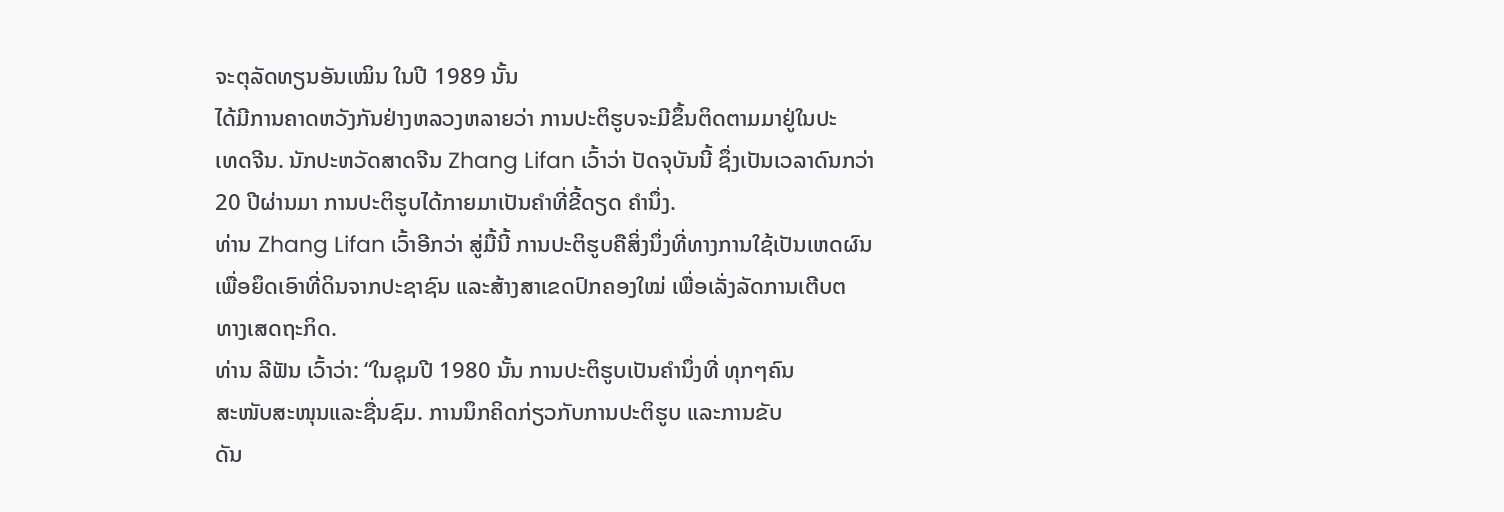ຈະຕຸລັດທຽນອັນເໝິນ ໃນປີ 1989 ນັ້ນ
ໄດ້ມີການຄາດຫວັງກັນຢ່າງຫລວງຫລາຍວ່າ ການປະຕິຮູບຈະມີຂຶ້ນຕິດຕາມມາຢູ່ໃນປະ
ເທດຈີນ. ນັກປະຫວັດສາດຈີນ Zhang Lifan ເວົ້າວ່າ ປັດຈຸບັນນີ້ ຊຶ່ງເປັນເວລາດົນກວ່າ
20 ປີຜ່ານມາ ການປະຕິຮູບໄດ້ກາຍມາເປັນຄໍາທີ່ຂີ້ດຽດ ຄໍານຶ່ງ.
ທ່ານ Zhang Lifan ເວົ້າອີກວ່າ ສູ່ມື້ນີ້ ການປະຕິຮູບຄືສິ່ງນຶ່ງທີ່ທາງການໃຊ້ເປັນເຫດຜົນ
ເພື່ອຍຶດເອົາທີ່ດິນຈາກປະຊາຊົນ ແລະສ້າງສາເຂດປົກຄອງໃໝ່ ເພື່ອເລັ່ງລັດການເຕີບຕ
ທາງເສດຖະກິດ.
ທ່ານ ລີຟັນ ເວົ້າວ່າ: “ໃນຊຸມປີ 1980 ນັ້ນ ການປະຕິຮູບເປັນຄໍານຶ່ງທີ່ ທຸກໆຄົນ
ສະໜັບສະໜຸນແລະຊື່ນຊົມ. ການນຶກຄິດກ່ຽວກັບການປະຕິຮູບ ແລະການຂັບ
ດັນ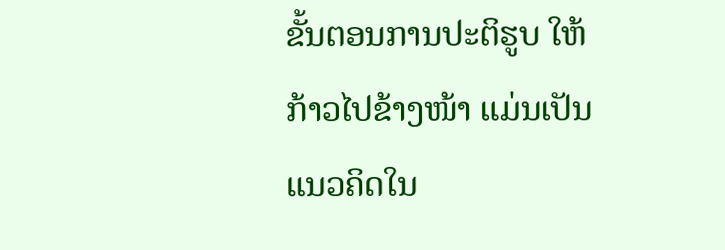ຂັ້ນຕອນການປະຕິຮູບ ໃຫ້ກ້າວໄປຂ້າງໜ້າ ແມ່ນເປັນ ແນວຄິດໃນ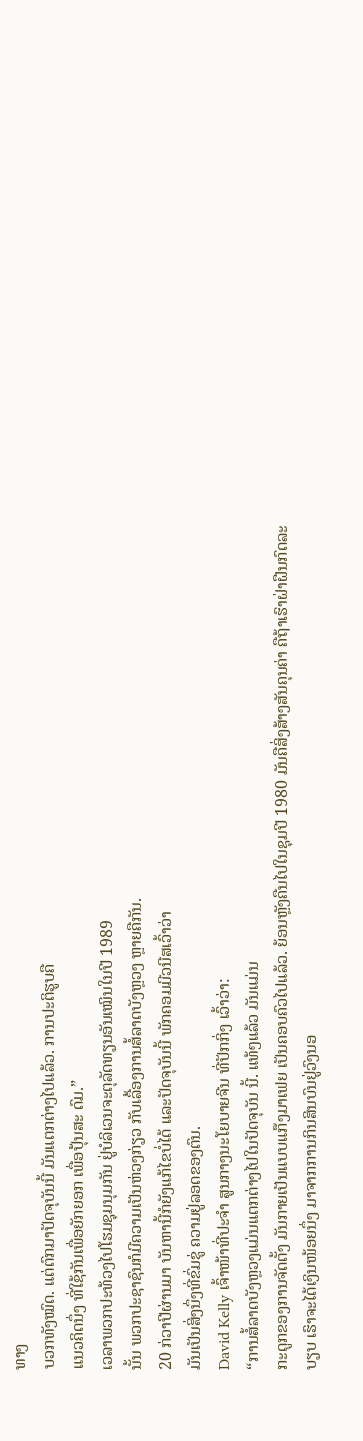ທາງ
ບວກທັງໝົດ. ແຕ່ຕົກມາປັດຈຸບັນນີ້ ມັນແຕກຕ່າງໄປແລ້ວ. ການປະຕິຮູບຄື
ແນວຄິດນຶ່ງ ທີ່ໃຊ້ກັນເພື່ອຍັກຍອກ ເພື່ອປຸ້ນສະ ດົມ.”
ເວລາພວກປະທ້ວງໄປໂຮມຊຸມນຸມກັນ ຢູ່ບໍລິເວນຈະຕຸລັດທຽນອັນເໝິນໃນປີ 1989
ນັ້ນ ພວກປະຊາຊົນກໍມີຄວາມເປັນຫ່ວງກ່ຽວ ກັບເລື້ອງການສໍ້ລາດບັງຫຼວງ ຫຼາຍຄືກັນ.
20 ກ່ວາປີຜ່ານມາ ບັນຫານີ້ກໍຍັງແກ້ໄຂບໍ່ໄດ້ ແລະປັດຈຸບັນນີ້ ພັກຄອມມີວນີສເວົ້າວ່າ
ມັນເປັນສິ່ງນຶ່ງທີ່ຂົ່ມຂູ່ ຄວາມຢູ່ລອດຂອງຕົນ.
David Kelly ເຈົ້າໜ້າທີ່ປະຈໍາ ສູນກາງນະໂຍບາຍຈີນ ທີ່ປັກກິ່ງ ເວົ້າວ່າ:
“ການສໍ້ລາດບັງຫຼວງແມ່ນແຕກຕ່າງໄປໃນປັດຈຸບັນ ນີ້. ແທ້ໆແລ້ວ ມັນແມ່ນ
ກະດູກຂອງການຈັດຕັ້ງ ມັນກາຍເປັນແບບແກ໊ງມາເຟຍ ເປັນຄອບຄົວໄປແລ້ວ. ຍ້ອນຫຼັງຄືນໄປໃນຊຸມປີ 1980 ມັນຄືສິ່ງສ້າງສັນຄຸນຄ່າ ຄືຖ້າເຮົາຝ່າຝືນກົດລະ
ບຽບ ເຮົາຈະໄດ້ເງິນໜ້ອຍນຶ່ງ ມາຈາກການກິນສິນບົນຢູ່ວົງນອ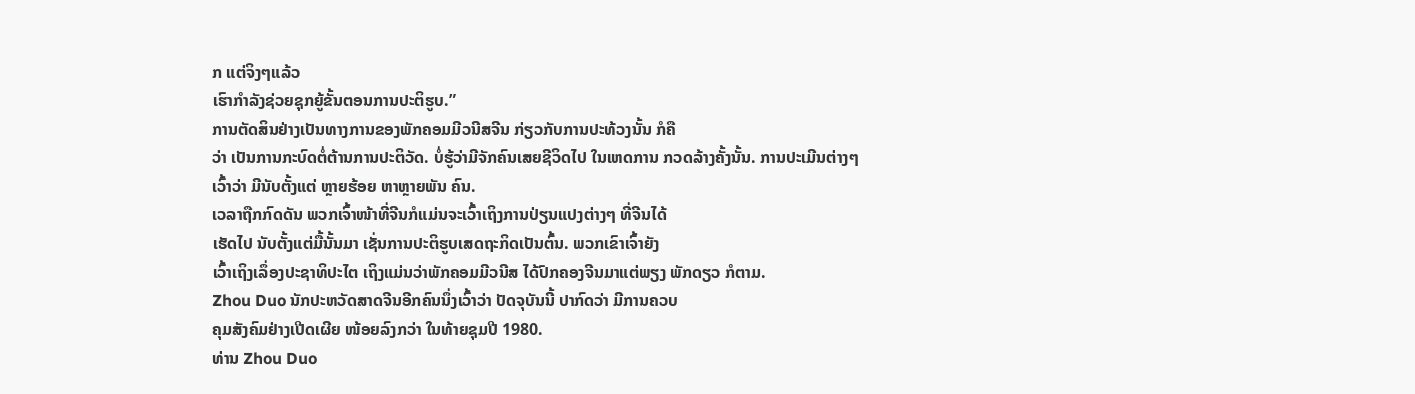ກ ແຕ່ຈິງໆແລ້ວ
ເຮົາກໍາລັງຊ່ວຍຊຸກຍູ້ຂັ້ນຕອນການປະຕິຮູບ.”
ການຕັດສິນຢ່າງເປັນທາງການຂອງພັກຄອມມີວນີສຈີນ ກ່ຽວກັບການປະທ້ວງນັ້ນ ກໍຄື
ວ່າ ເປັນການກະບົດຕໍ່ຕ້ານການປະຕິວັດ. ບໍ່ຮູ້ວ່າມີຈັກຄົນເສຍຊີວິດໄປ ໃນເຫດການ ກວດລ້າງຄັ້ງນັ້ນ. ການປະເມີນຕ່າງໆເວົ້າວ່າ ມີນັບຕັ້ງແຕ່ ຫຼາຍຮ້ອຍ ຫາຫຼາຍພັນ ຄົນ.
ເວລາຖືກກົດດັນ ພວກເຈົ້າໜ້າທີ່ຈີນກໍແມ່ນຈະເວົ້າເຖິງການປ່ຽນແປງຕ່າງໆ ທີ່ຈີນໄດ້
ເຮັດໄປ ນັບຕັ້ງແຕ່ມື້ນັ້ນມາ ເຊັ່ນການປະຕິຮູບເສດຖະກິດເປັນຕົ້ນ. ພວກເຂົາເຈົ້າຍັງ
ເວົ້າເຖິງເລຶ່ອງປະຊາທິປະໄຕ ເຖິງແມ່ນວ່າພັກຄອມມີວນີສ ໄດ້ປົກຄອງຈີນມາແຕ່ພຽງ ພັກດຽວ ກໍຕາມ.
Zhou Duo ນັກປະຫວັດສາດຈີນອີກຄົນນຶ່ງເວົ້າວ່າ ປັດຈຸບັນນີ້ ປາກົດວ່າ ມີການຄວບ
ຄຸມສັງຄົມຢ່າງເປີດເຜີຍ ໜ້ອຍລົງກວ່າ ໃນທ້າຍຊຸມປີ 1980.
ທ່ານ Zhou Duo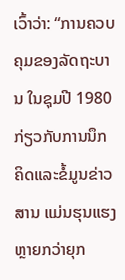ເວົ້າວ່າ: “ການຄວບຄຸມຂອງລັດຖະບານ ໃນຊຸມປີ 1980
ກ່ຽວກັບການນຶກຄິດແລະຂໍ້ມູນຂ່າວສານ ແມ່ນຮຸນແຮງຫຼາຍກວ່າຍຸກ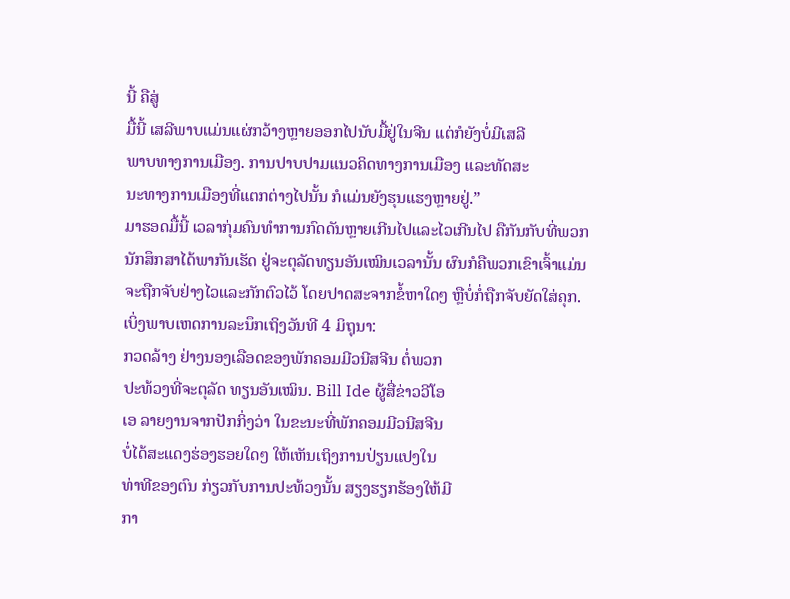ນີ້ ຄືສູ່
ມື້ນີ້ ເສລີພາບແມ່ນແຜ່ກວ້າງຫຼາຍອອກໄປນັບມື້ຢູ່ໃນຈີນ ແຕ່ກໍຍັງບໍ່ມີເສລີ
ພາບທາງການເມືອງ. ການປາບປາມແນວຄິດທາງການເມືອງ ແລະທັດສະ
ນະທາງການເມືອງທີ່ແຕກຕ່າງໄປນັ້ນ ກໍແມ່ນຍັງຮຸນແຮງຫຼາຍຢູ່.”
ມາຮອດມື້ນີ້ ເວລາກຸ່ມຄົນທໍາການກົດດັນຫຼາຍເກີນໄປແລະໄວເກີນໄປ ຄືກັນກັບທີ່ພວກ
ນັກສຶກສາໄດ້ພາກັນເຮັດ ຢູ່ຈະຕຸລັດທຽນອັນເໝິນເວລານັ້ນ ຜົນກໍຄືພວກເຂົາເຈົ້າແມ່ນ
ຈະຖືກຈັບຢ່າງໄວແລະກັກຕົວໄວ້ ໂດຍປາດສະຈາກຂໍ້ຫາໃດໆ ຫຼືບໍ່ກໍ່ຖືກຈັບຍັດໃສ່ຄຸກ.
ເບິ່ງພາບເຫດການລະນຶກເຖິງວັນທີ 4 ມິຖຸນາ:
ກວດລ້າງ ຢ່າງນອງເລືອດຂອງພັກຄອມມີວນີສຈີນ ຕໍ່ພວກ
ປະທ້ວງທີ່ຈະຕຸລັດ ທຽນອັນເໝິນ. Bill Ide ຜູ້ສື່ຂ່າວວີໂອ
ເອ ລາຍງານຈາກປັກກິ່ງວ່າ ໃນຂະນະທີ່ພັກຄອມມີວນີສຈີນ
ບໍ່ໄດ້ສະແດງຮ່ອງຮອຍໃດໆ ໃຫ້ເຫັນເຖິງການປ່ຽນແປງໃນ
ທ່າທີຂອງຕົນ ກ່ຽວກັບການປະທ້ວງນັ້ນ ສຽງຮຽກຮ້ອງໃຫ້ມີ
ກາ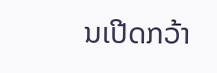ນເປີດກວ້າ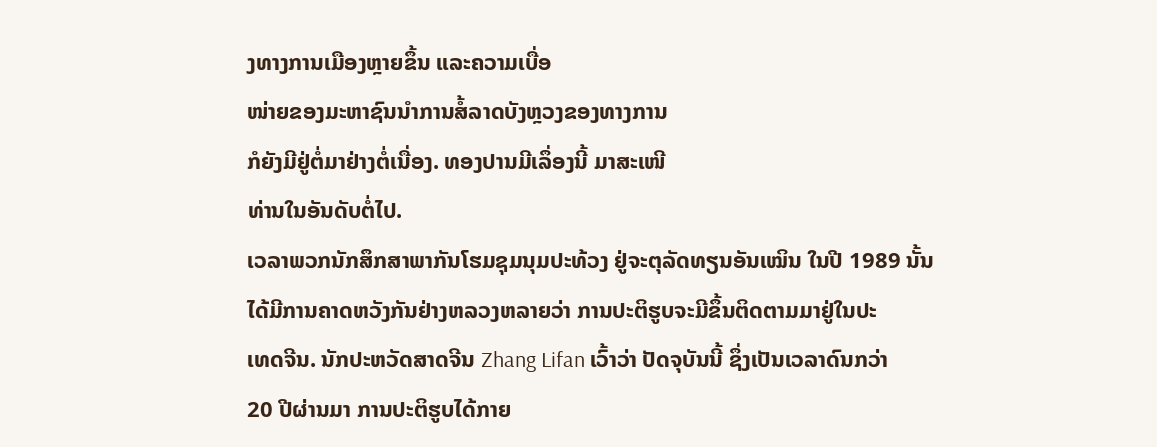ງທາງການເມືອງຫຼາຍຂຶ້ນ ແລະຄວາມເບື່ອ
ໜ່າຍຂອງມະຫາຊົນນໍາການສໍ້ລາດບັງຫຼວງຂອງທາງການ
ກໍຍັງມີຢູ່ຕໍ່ມາຢ່າງຕໍ່ເນື່ອງ. ທອງປານມີເລຶ່ອງນີ້ ມາສະເໜີ
ທ່ານໃນອັນດັບຕໍ່ໄປ.
ເວລາພວກນັກສຶກສາພາກັນໂຮມຊຸມນຸມປະທ້ວງ ຢູ່ຈະຕຸລັດທຽນອັນເໝິນ ໃນປີ 1989 ນັ້ນ
ໄດ້ມີການຄາດຫວັງກັນຢ່າງຫລວງຫລາຍວ່າ ການປະຕິຮູບຈະມີຂຶ້ນຕິດຕາມມາຢູ່ໃນປະ
ເທດຈີນ. ນັກປະຫວັດສາດຈີນ Zhang Lifan ເວົ້າວ່າ ປັດຈຸບັນນີ້ ຊຶ່ງເປັນເວລາດົນກວ່າ
20 ປີຜ່ານມາ ການປະຕິຮູບໄດ້ກາຍ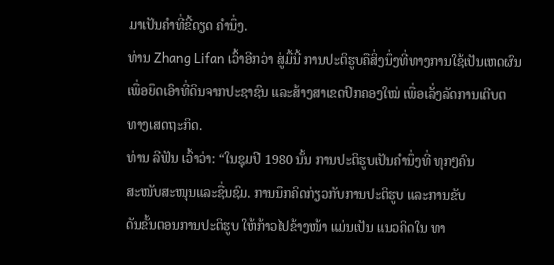ມາເປັນຄໍາທີ່ຂີ້ດຽດ ຄໍານຶ່ງ.
ທ່ານ Zhang Lifan ເວົ້າອີກວ່າ ສູ່ມື້ນີ້ ການປະຕິຮູບຄືສິ່ງນຶ່ງທີ່ທາງການໃຊ້ເປັນເຫດຜົນ
ເພື່ອຍຶດເອົາທີ່ດິນຈາກປະຊາຊົນ ແລະສ້າງສາເຂດປົກຄອງໃໝ່ ເພື່ອເລັ່ງລັດການເຕີບຕ
ທາງເສດຖະກິດ.
ທ່ານ ລີຟັນ ເວົ້າວ່າ: “ໃນຊຸມປີ 1980 ນັ້ນ ການປະຕິຮູບເປັນຄໍານຶ່ງທີ່ ທຸກໆຄົນ
ສະໜັບສະໜຸນແລະຊື່ນຊົມ. ການນຶກຄິດກ່ຽວກັບການປະຕິຮູບ ແລະການຂັບ
ດັນຂັ້ນຕອນການປະຕິຮູບ ໃຫ້ກ້າວໄປຂ້າງໜ້າ ແມ່ນເປັນ ແນວຄິດໃນ ທາ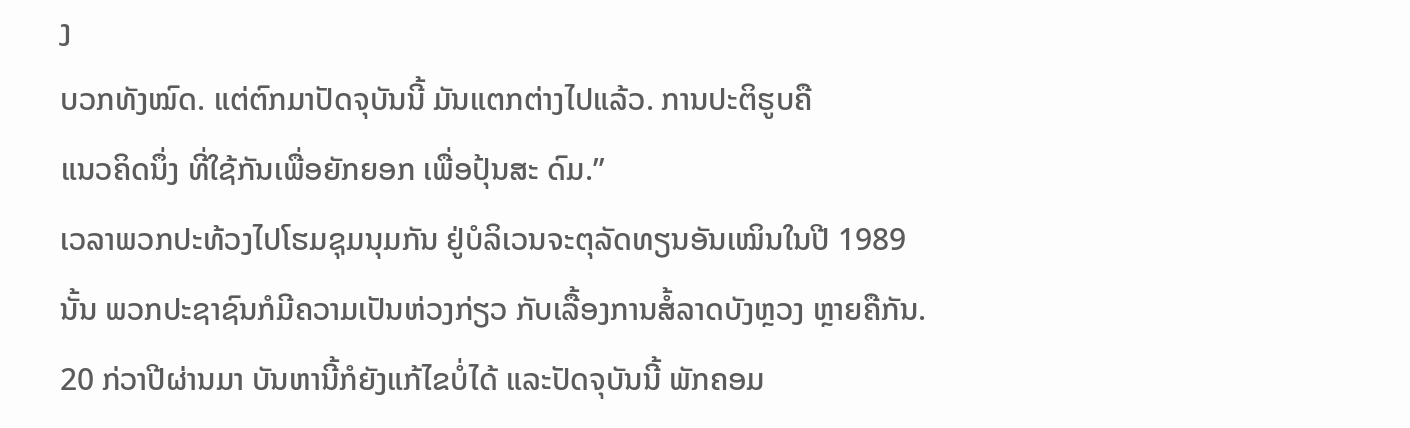ງ
ບວກທັງໝົດ. ແຕ່ຕົກມາປັດຈຸບັນນີ້ ມັນແຕກຕ່າງໄປແລ້ວ. ການປະຕິຮູບຄື
ແນວຄິດນຶ່ງ ທີ່ໃຊ້ກັນເພື່ອຍັກຍອກ ເພື່ອປຸ້ນສະ ດົມ.”
ເວລາພວກປະທ້ວງໄປໂຮມຊຸມນຸມກັນ ຢູ່ບໍລິເວນຈະຕຸລັດທຽນອັນເໝິນໃນປີ 1989
ນັ້ນ ພວກປະຊາຊົນກໍມີຄວາມເປັນຫ່ວງກ່ຽວ ກັບເລື້ອງການສໍ້ລາດບັງຫຼວງ ຫຼາຍຄືກັນ.
20 ກ່ວາປີຜ່ານມາ ບັນຫານີ້ກໍຍັງແກ້ໄຂບໍ່ໄດ້ ແລະປັດຈຸບັນນີ້ ພັກຄອມ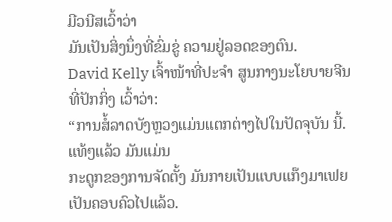ມີວນີສເວົ້າວ່າ
ມັນເປັນສິ່ງນຶ່ງທີ່ຂົ່ມຂູ່ ຄວາມຢູ່ລອດຂອງຕົນ.
David Kelly ເຈົ້າໜ້າທີ່ປະຈໍາ ສູນກາງນະໂຍບາຍຈີນ ທີ່ປັກກິ່ງ ເວົ້າວ່າ:
“ການສໍ້ລາດບັງຫຼວງແມ່ນແຕກຕ່າງໄປໃນປັດຈຸບັນ ນີ້. ແທ້ໆແລ້ວ ມັນແມ່ນ
ກະດູກຂອງການຈັດຕັ້ງ ມັນກາຍເປັນແບບແກ໊ງມາເຟຍ ເປັນຄອບຄົວໄປແລ້ວ.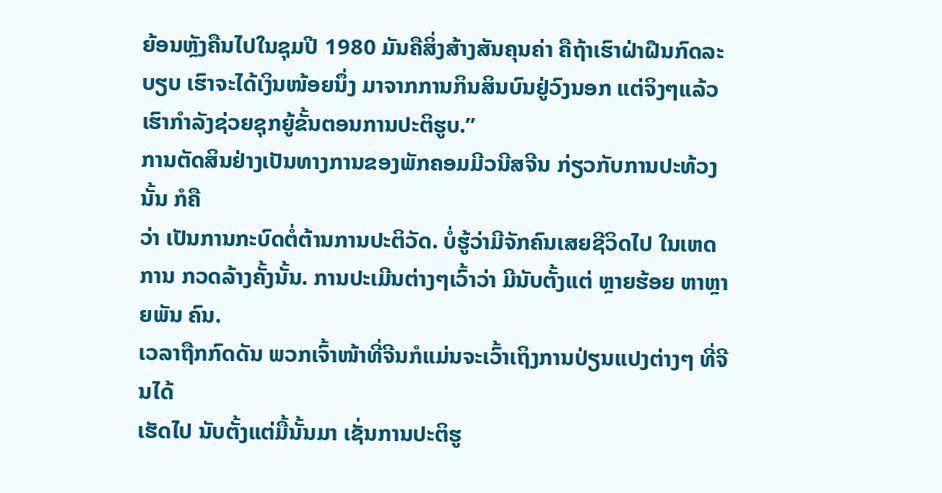ຍ້ອນຫຼັງຄືນໄປໃນຊຸມປີ 1980 ມັນຄືສິ່ງສ້າງສັນຄຸນຄ່າ ຄືຖ້າເຮົາຝ່າຝືນກົດລະ
ບຽບ ເຮົາຈະໄດ້ເງິນໜ້ອຍນຶ່ງ ມາຈາກການກິນສິນບົນຢູ່ວົງນອກ ແຕ່ຈິງໆແລ້ວ
ເຮົາກໍາລັງຊ່ວຍຊຸກຍູ້ຂັ້ນຕອນການປະຕິຮູບ.”
ການຕັດສິນຢ່າງເປັນທາງການຂອງພັກຄອມມີວນີສຈີນ ກ່ຽວກັບການປະທ້ວງນັ້ນ ກໍຄື
ວ່າ ເປັນການກະບົດຕໍ່ຕ້ານການປະຕິວັດ. ບໍ່ຮູ້ວ່າມີຈັກຄົນເສຍຊີວິດໄປ ໃນເຫດການ ກວດລ້າງຄັ້ງນັ້ນ. ການປະເມີນຕ່າງໆເວົ້າວ່າ ມີນັບຕັ້ງແຕ່ ຫຼາຍຮ້ອຍ ຫາຫຼາຍພັນ ຄົນ.
ເວລາຖືກກົດດັນ ພວກເຈົ້າໜ້າທີ່ຈີນກໍແມ່ນຈະເວົ້າເຖິງການປ່ຽນແປງຕ່າງໆ ທີ່ຈີນໄດ້
ເຮັດໄປ ນັບຕັ້ງແຕ່ມື້ນັ້ນມາ ເຊັ່ນການປະຕິຮູ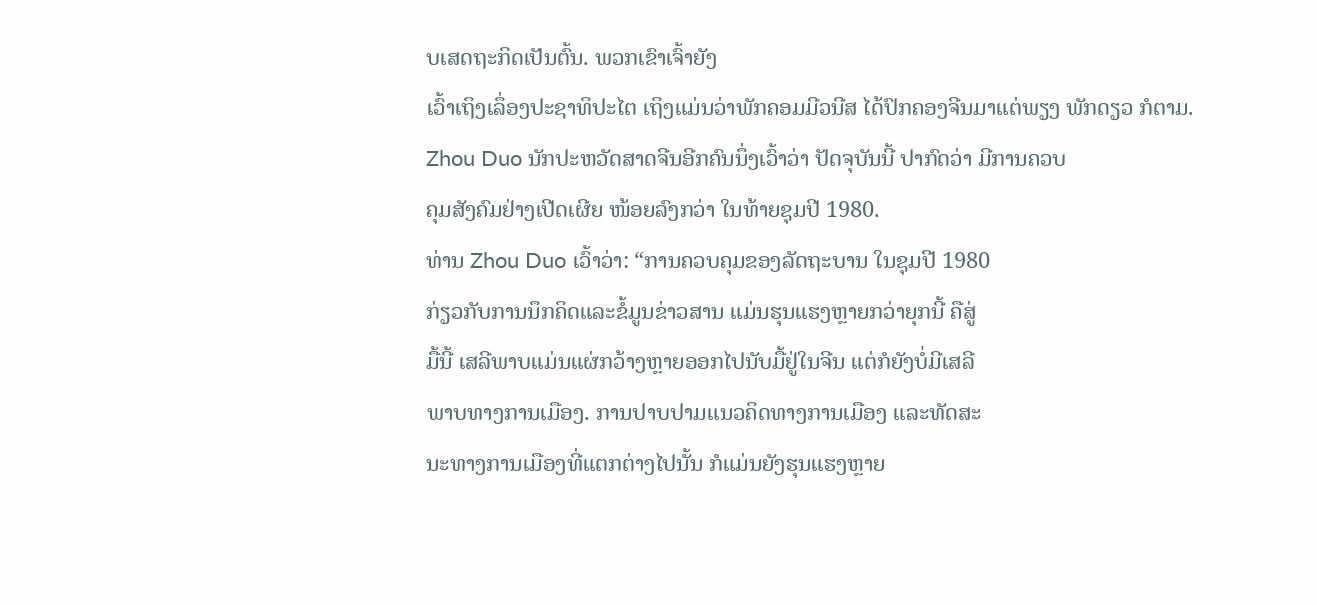ບເສດຖະກິດເປັນຕົ້ນ. ພວກເຂົາເຈົ້າຍັງ
ເວົ້າເຖິງເລຶ່ອງປະຊາທິປະໄຕ ເຖິງແມ່ນວ່າພັກຄອມມີວນີສ ໄດ້ປົກຄອງຈີນມາແຕ່ພຽງ ພັກດຽວ ກໍຕາມ.
Zhou Duo ນັກປະຫວັດສາດຈີນອີກຄົນນຶ່ງເວົ້າວ່າ ປັດຈຸບັນນີ້ ປາກົດວ່າ ມີການຄວບ
ຄຸມສັງຄົມຢ່າງເປີດເຜີຍ ໜ້ອຍລົງກວ່າ ໃນທ້າຍຊຸມປີ 1980.
ທ່ານ Zhou Duo ເວົ້າວ່າ: “ການຄວບຄຸມຂອງລັດຖະບານ ໃນຊຸມປີ 1980
ກ່ຽວກັບການນຶກຄິດແລະຂໍ້ມູນຂ່າວສານ ແມ່ນຮຸນແຮງຫຼາຍກວ່າຍຸກນີ້ ຄືສູ່
ມື້ນີ້ ເສລີພາບແມ່ນແຜ່ກວ້າງຫຼາຍອອກໄປນັບມື້ຢູ່ໃນຈີນ ແຕ່ກໍຍັງບໍ່ມີເສລີ
ພາບທາງການເມືອງ. ການປາບປາມແນວຄິດທາງການເມືອງ ແລະທັດສະ
ນະທາງການເມືອງທີ່ແຕກຕ່າງໄປນັ້ນ ກໍແມ່ນຍັງຮຸນແຮງຫຼາຍ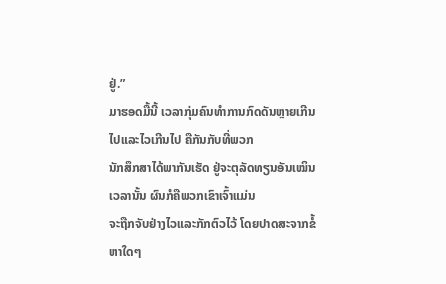ຢູ່.”
ມາຮອດມື້ນີ້ ເວລາກຸ່ມຄົນທໍາການກົດດັນຫຼາຍເກີນໄປແລະໄວເກີນໄປ ຄືກັນກັບທີ່ພວກ
ນັກສຶກສາໄດ້ພາກັນເຮັດ ຢູ່ຈະຕຸລັດທຽນອັນເໝິນເວລານັ້ນ ຜົນກໍຄືພວກເຂົາເຈົ້າແມ່ນ
ຈະຖືກຈັບຢ່າງໄວແລະກັກຕົວໄວ້ ໂດຍປາດສະຈາກຂໍ້ຫາໃດໆ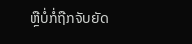ຫຼືບໍ່ກໍ່ຖືກຈັບຍັດ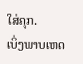ໃສ່ຄຸກ.
ເບິ່ງພາບເຫດ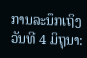ການລະນຶກເຖິງວັນທີ 4 ມິຖຸນາ: